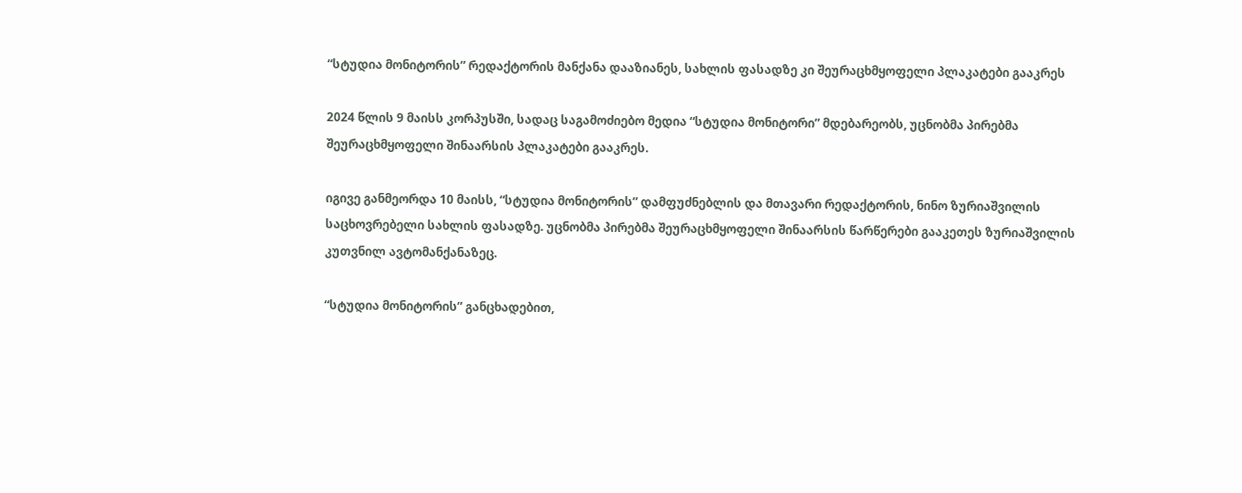“სტუდია მონიტორის” რედაქტორის მანქანა დააზიანეს, სახლის ფასადზე კი შეურაცხმყოფელი პლაკატები გააკრეს

2024 წლის 9 მაისს კორპუსში, სადაც საგამოძიებო მედია “სტუდია მონიტორი” მდებარეობს, უცნობმა პირებმა შეურაცხმყოფელი შინაარსის პლაკატები გააკრეს.

იგივე განმეორდა 10 მაისს, “სტუდია მონიტორის” დამფუძნებლის და მთავარი რედაქტორის, ნინო ზურიაშვილის საცხოვრებელი სახლის ფასადზე. უცნობმა პირებმა შეურაცხმყოფელი შინაარსის წარწერები გააკეთეს ზურიაშვილის კუთვნილ ავტომანქანაზეც.

“სტუდია მონიტორის” განცხადებით,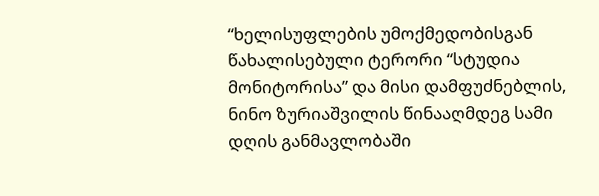“ხელისუფლების უმოქმედობისგან წახალისებული ტერორი “სტუდია მონიტორისა” და მისი დამფუძნებლის, ნინო ზურიაშვილის წინააღმდეგ სამი დღის განმავლობაში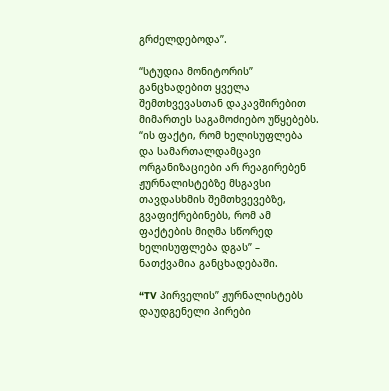გრძელდებოდა”.

“სტუდია მონიტორის” განცხადებით ყველა შემთხვევასთან დაკავშირებით მიმართეს საგამოძიებო უწყებებს. “ის ფაქტი, რომ ხელისუფლება და სამართალდამცავი ორგანიზაციები არ რეაგირებენ ჟურნალისტებზე მსგავსი თავდასხმის შემთხვევებზე, გვაფიქრებინებს, რომ ამ ფაქტების მიღმა სწორედ ხელისუფლება დგას” – ნათქვამია განცხადებაში.

“TV პირველის” ჟურნალისტებს დაუდგენელი პირები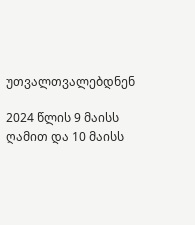უთვალთვალებდნენ

2024 წლის 9 მაისს ღამით და 10 მაისს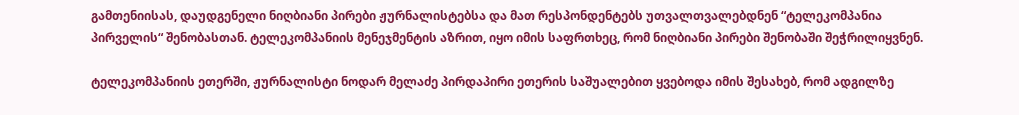გამთენიისას, დაუდგენელი ნიღბიანი პირები ჟურნალისტებსა და მათ რესპონდენტებს უთვალთვალებდნენ “ტელეკომპანია პირველის“ შენობასთან. ტელეკომპანიის მენეჯმენტის აზრით, იყო იმის საფრთხეც, რომ ნიღბიანი პირები შენობაში შეჭრილიყვნენ.

ტელეკომპანიის ეთერში, ჟურნალისტი ნოდარ მელაძე პირდაპირი ეთერის საშუალებით ყვებოდა იმის შესახებ, რომ ადგილზე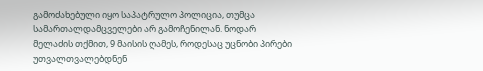გამოძახებული იყო საპატრულო პოლიცია, თუმცა სამართალდამცველები არ გამოჩენილან. ნოდარ მელაძის თქმით, 9 მაისის ღამეს, როდესაც უცნობი პირები უთვალთვალებდნენ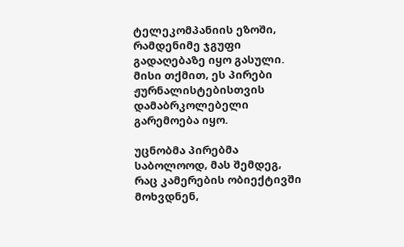ტელეკომპანიის ეზოში, რამდენიმე ჯგუფი გადაღებაზე იყო გასული. მისი თქმით, ეს პირები ჟურნალისტებისთვის დამაბრკოლებელი გარემოება იყო.

უცნობმა პირებმა საბოლოოდ, მას შემდეგ, რაც კამერების ობიექტივში მოხვდნენ,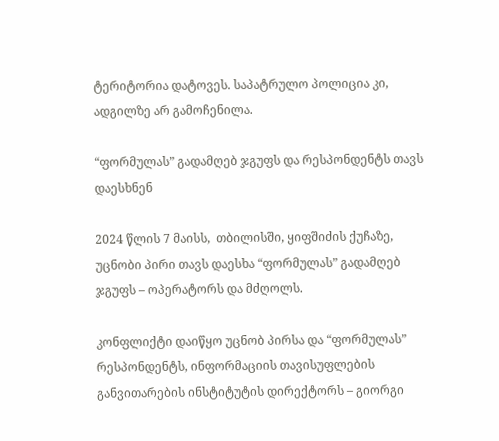ტერიტორია დატოვეს. საპატრულო პოლიცია კი, ადგილზე არ გამოჩენილა.

“ფორმულას” გადამღებ ჯგუფს და რესპონდენტს თავს დაესხნენ

2024 წლის 7 მაისს,  თბილისში, ყიფშიძის ქუჩაზე, უცნობი პირი თავს დაესხა “ფორმულას” გადამღებ ჯგუფს – ოპერატორს და მძღოლს.

კონფლიქტი დაიწყო უცნობ პირსა და “ფორმულას” რესპონდენტს, ინფორმაციის თავისუფლების განვითარების ინსტიტუტის დირექტორს – გიორგი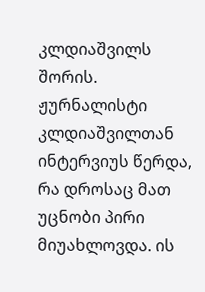კლდიაშვილს შორის. ჟურნალისტი კლდიაშვილთან ინტერვიუს წერდა, რა დროსაც მათ უცნობი პირი მიუახლოვდა. ის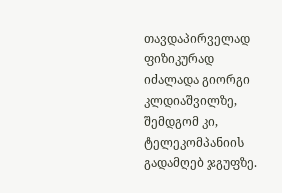თავდაპირველად ფიზიკურად იძალადა გიორგი კლდიაშვილზე, შემდგომ კი, ტელეკომპანიის გადამღებ ჯგუფზე.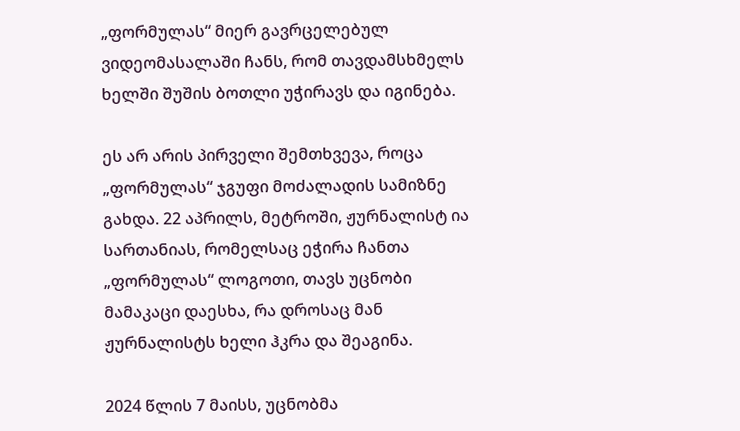„ფორმულას“ მიერ გავრცელებულ ვიდეომასალაში ჩანს, რომ თავდამსხმელს ხელში შუშის ბოთლი უჭირავს და იგინება.

ეს არ არის პირველი შემთხვევა, როცა „ფორმულას“ ჯგუფი მოძალადის სამიზნე გახდა. 22 აპრილს, მეტროში, ჟურნალისტ ია სართანიას, რომელსაც ეჭირა ჩანთა „ფორმულას“ ლოგოთი, თავს უცნობი მამაკაცი დაესხა, რა დროსაც მან ჟურნალისტს ხელი ჰკრა და შეაგინა.

2024 წლის 7 მაისს, უცნობმა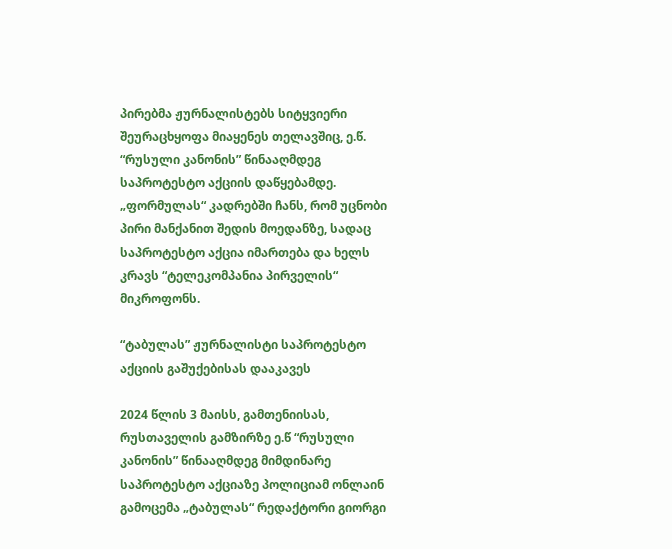პირებმა ჟურნალისტებს სიტყვიერი შეურაცხყოფა მიაყენეს თელავშიც, ე.წ. “რუსული კანონის” წინააღმდეგ საპროტესტო აქციის დაწყებამდე. „ფორმულას“ კადრებში ჩანს, რომ უცნობი პირი მანქანით შედის მოედანზე, სადაც საპროტესტო აქცია იმართება და ხელს კრავს “ტელეკომპანია პირველის“ მიკროფონს.

“ტაბულას” ჟურნალისტი საპროტესტო აქციის გაშუქებისას დააკავეს

2024 წლის 3 მაისს, გამთენიისას, რუსთაველის გამზირზე ე.წ “რუსული კანონის” წინააღმდეგ მიმდინარე საპროტესტო აქციაზე პოლიციამ ონლაინ გამოცემა „ტაბულას“ რედაქტორი გიორგი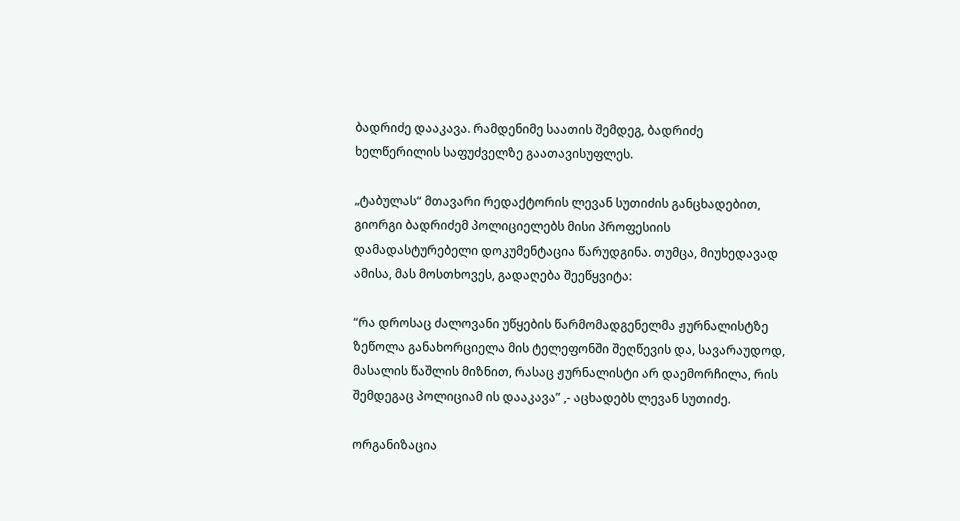ბადრიძე დააკავა. რამდენიმე საათის შემდეგ, ბადრიძე ხელწერილის საფუძველზე გაათავისუფლეს.

„ტაბულას“ მთავარი რედაქტორის ლევან სუთიძის განცხადებით, გიორგი ბადრიძემ პოლიციელებს მისი პროფესიის დამადასტურებელი დოკუმენტაცია წარუდგინა. თუმცა, მიუხედავად ამისა, მას მოსთხოვეს, გადაღება შეეწყვიტა:

“რა დროსაც ძალოვანი უწყების წარმომადგენელმა ჟურნალისტზე ზეწოლა განახორციელა მის ტელეფონში შეღწევის და, სავარაუდოდ, მასალის წაშლის მიზნით, რასაც ჟურნალისტი არ დაემორჩილა, რის შემდეგაც პოლიციამ ის დააკავა” ,- აცხადებს ლევან სუთიძე.

ორგანიზაცია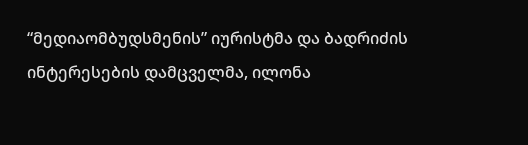“მედიაომბუდსმენის” იურისტმა და ბადრიძის ინტერესების დამცველმა, ილონა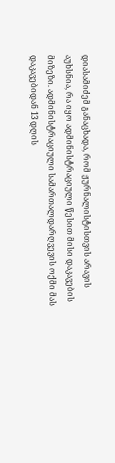დიასამიძემ განაცხადა, რომ ჟურნალისტისთვის არავის აუხსნია, რა იყო ადმინისტრაციული წესით მისი დაკავების მიზეზი. ადმინისტრაციული სამართალდარღვევის ოქმი მას დაკავებიდან 13 დღის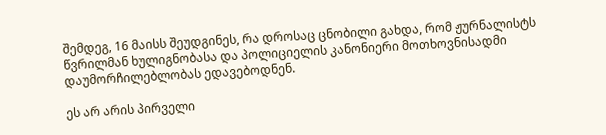შემდეგ, 16 მაისს შეუდგინეს, რა დროსაც ცნობილი გახდა, რომ ჟურნალისტს  წვრილმან ხულიგნობასა და პოლიციელის კანონიერი მოთხოვნისადმი დაუმორჩილებლობას ედავებოდნენ.

ეს არ არის პირველი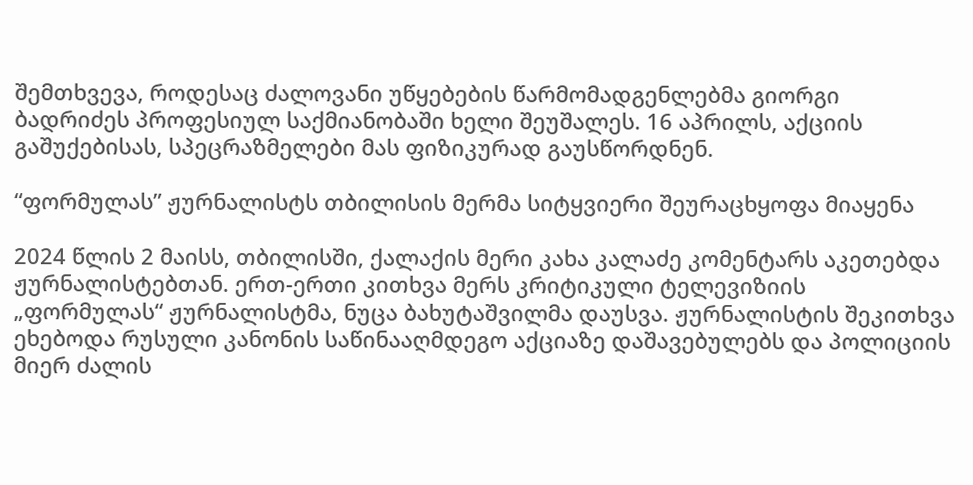შემთხვევა, როდესაც ძალოვანი უწყებების წარმომადგენლებმა გიორგი ბადრიძეს პროფესიულ საქმიანობაში ხელი შეუშალეს. 16 აპრილს, აქციის გაშუქებისას, სპეცრაზმელები მას ფიზიკურად გაუსწორდნენ.

“ფორმულას” ჟურნალისტს თბილისის მერმა სიტყვიერი შეურაცხყოფა მიაყენა

2024 წლის 2 მაისს, თბილისში, ქალაქის მერი კახა კალაძე კომენტარს აკეთებდა ჟურნალისტებთან. ერთ-ერთი კითხვა მერს კრიტიკული ტელევიზიის „ფორმულას“ ჟურნალისტმა, ნუცა ბახუტაშვილმა დაუსვა. ჟურნალისტის შეკითხვა ეხებოდა რუსული კანონის საწინააღმდეგო აქციაზე დაშავებულებს და პოლიციის მიერ ძალის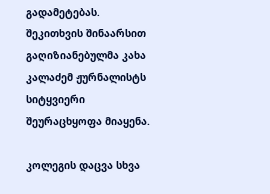გადამეტებას.  შეკითხვის შინაარსით გაღიზიანებულმა კახა კალაძემ ჟურნალისტს სიტყვიერი შეურაცხყოფა მიაყენა.

კოლეგის დაცვა სხვა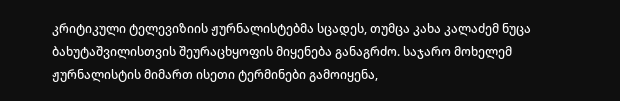კრიტიკული ტელევიზიის ჟურნალისტებმა სცადეს, თუმცა კახა კალაძემ ნუცა ბახუტაშვილისთვის შეურაცხყოფის მიყენება განაგრძო. საჯარო მოხელემ ჟურნალისტის მიმართ ისეთი ტერმინები გამოიყენა,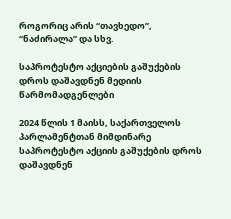როგორიც არის “თავხედო”, “ნაძირალა” და სხვ.

საპროტესტო აქციების გაშუქების დროს დაშავდნენ მედიის წარმომადგენლები

2024 წლის 1 მაისს, საქართველოს პარლამენტთან მიმდინარე საპროტესტო აქციის გაშუქების დროს დაშავდნენ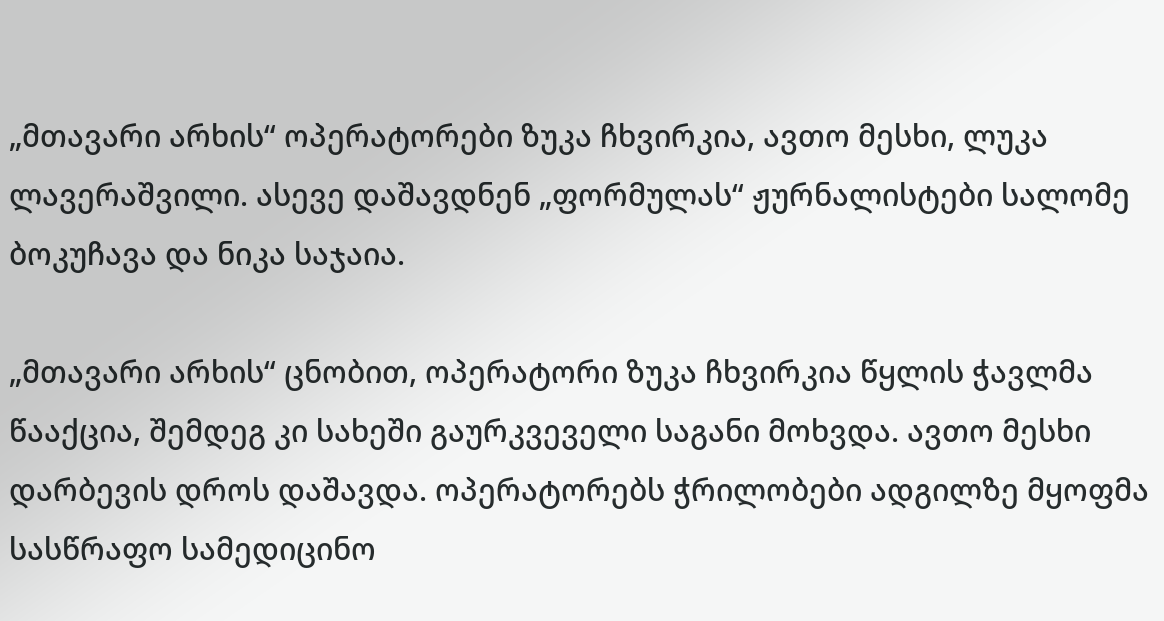„მთავარი არხის“ ოპერატორები ზუკა ჩხვირკია, ავთო მესხი, ლუკა ლავერაშვილი. ასევე დაშავდნენ „ფორმულას“ ჟურნალისტები სალომე ბოკუჩავა და ნიკა საჯაია.

„მთავარი არხის“ ცნობით, ოპერატორი ზუკა ჩხვირკია წყლის ჭავლმა წააქცია, შემდეგ კი სახეში გაურკვეველი საგანი მოხვდა. ავთო მესხი დარბევის დროს დაშავდა. ოპერატორებს ჭრილობები ადგილზე მყოფმა სასწრაფო სამედიცინო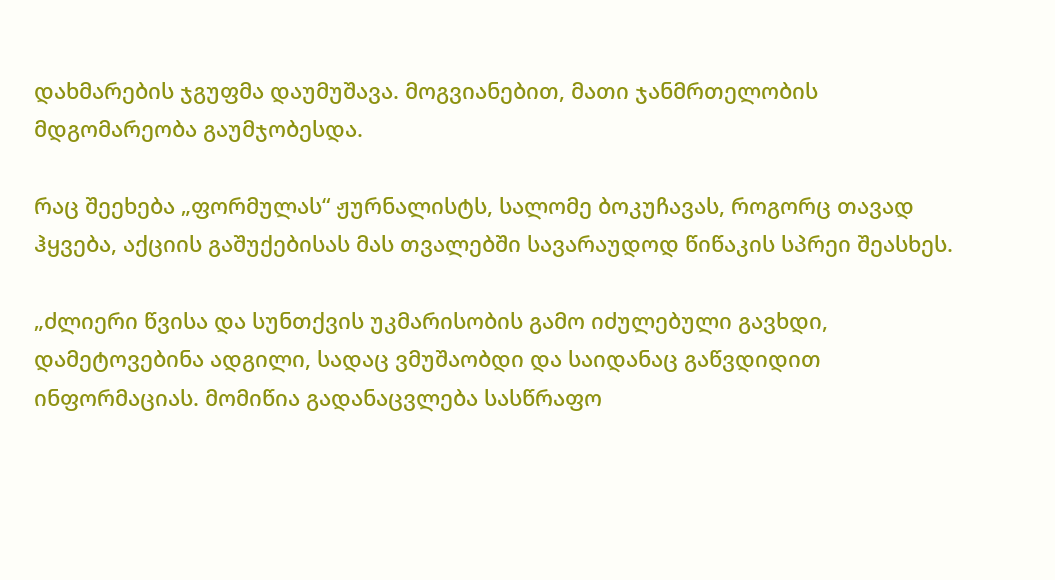დახმარების ჯგუფმა დაუმუშავა. მოგვიანებით, მათი ჯანმრთელობის მდგომარეობა გაუმჯობესდა.

რაც შეეხება „ფორმულას“ ჟურნალისტს, სალომე ბოკუჩავას, როგორც თავად ჰყვება, აქციის გაშუქებისას მას თვალებში სავარაუდოდ წიწაკის სპრეი შეასხეს.

„ძლიერი წვისა და სუნთქვის უკმარისობის გამო იძულებული გავხდი, დამეტოვებინა ადგილი, სადაც ვმუშაობდი და საიდანაც გაწვდიდით ინფორმაციას. მომიწია გადანაცვლება სასწრაფო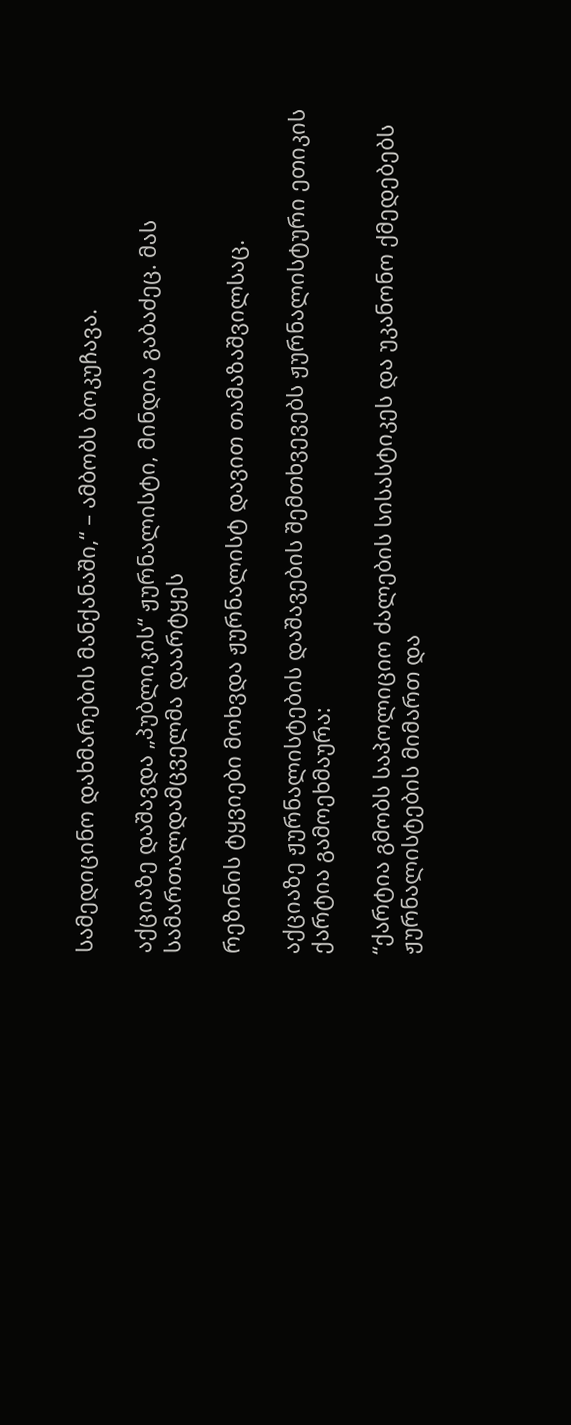სამედიცინო დახმარების მანქანაში,“ – ამბობს ბოკუჩავა.

აქციაზე დაშავდა „პუბლიკის“ ჟურნალისტი, მინდია გაბაძეც. მას სამართალდამცველმა დაარტყეს

რეზინის ტყვიები მოხვდა ჟურნალისტ დავით თამაზაშვილსაც.

აქციაზე ჟურნალისტების დაშავების შემთხვევებს ჟურნალისტური ეთიკის ქარტია გამოეხმაურა:

“ქარტია გმობს საპოლიციო ძალების სისასტიკეს და უკანონო ქმედებებს ჟურნალისტების მიმართ და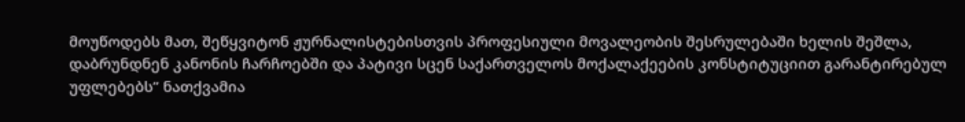მოუწოდებს მათ, შეწყვიტონ ჟურნალისტებისთვის პროფესიული მოვალეობის შესრულებაში ხელის შეშლა, დაბრუნდნენ კანონის ჩარჩოებში და პატივი სცენ საქართველოს მოქალაქეების კონსტიტუციით გარანტირებულ უფლებებს” ნათქვამია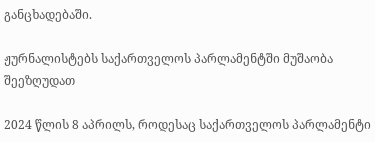განცხადებაში.

ჟურნალისტებს საქართველოს პარლამენტში მუშაობა შეეზღუდათ

2024 წლის 8 აპრილს, როდესაც საქართველოს პარლამენტი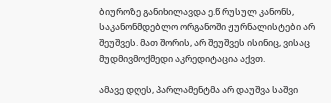ბიუროზე განიხილავდა ე.წ რუსულ კანონს, Საკანონმდებლო ორგანოში ჟურნალისტები არ შეუშვეს. მათ შორის, არ შეუშვეს ისინიც, ვისაც მუდმივმოქმედი აკრედიტაცია აქვთ.

ამავე დღეს, პარლამენტმა არ დაუშვა საშვი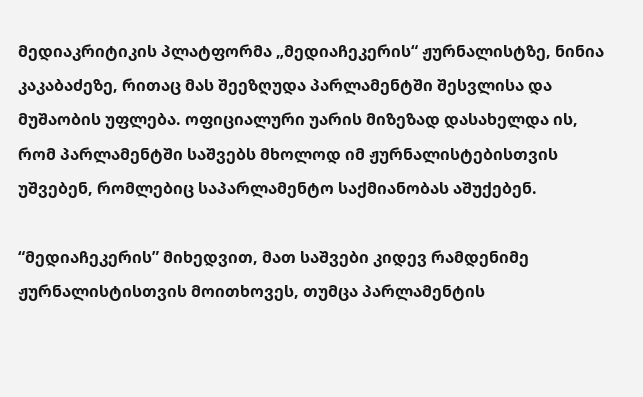მედიაკრიტიკის პლატფორმა „მედიაჩეკერის“ ჟურნალისტზე, ნინია კაკაბაძეზე, რითაც მას შეეზღუდა პარლამენტში შესვლისა და მუშაობის უფლება. ოფიციალური უარის მიზეზად დასახელდა ის, რომ პარლამენტში საშვებს მხოლოდ იმ ჟურნალისტებისთვის უშვებენ, რომლებიც საპარლამენტო საქმიანობას აშუქებენ.

“მედიაჩეკერის” მიხედვით, მათ საშვები კიდევ რამდენიმე ჟურნალისტისთვის მოითხოვეს, თუმცა პარლამენტის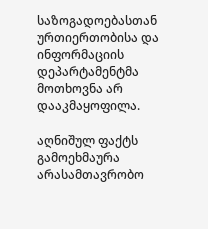საზოგადოებასთან ურთიერთობისა და ინფორმაციის დეპარტამენტმა მოთხოვნა არ დააკმაყოფილა.

აღნიშულ ფაქტს გამოეხმაურა არასამთავრობო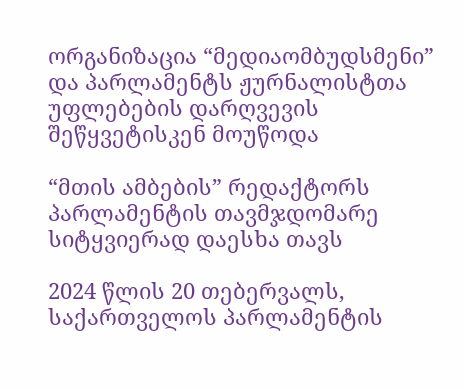ორგანიზაცია “მედიაომბუდსმენი”  და პარლამენტს ჟურნალისტთა უფლებების დარღვევის შეწყვეტისკენ მოუწოდა

“მთის ამბების” რედაქტორს პარლამენტის თავმჯდომარე სიტყვიერად დაესხა თავს

2024 წლის 20 თებერვალს, საქართველოს პარლამენტის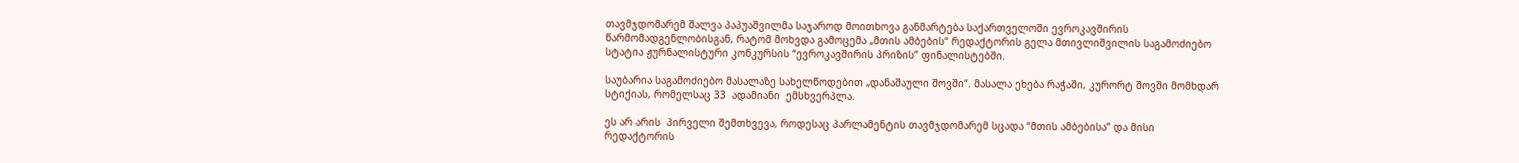თავმჯდომარემ შალვა პაპუაშვილმა საჯაროდ მოითხოვა განმარტება საქართველოში ევროკავშირის წარმომადგენლობისგან, რატომ მოხვდა გამოცემა „მთის ამბების“ რედაქტორის გელა მთივლიშვილის საგამოძიებო სტატია ჟურნალისტური კონკურსის “ევროკავშირის პრიზის” ფინალისტებში.

საუბარია საგამოძიებო მასალაზე სახელწოდებით „დანაშაული შოვში“. მასალა ეხება რაჭაში, კურორტ შოვში მომხდარ სტიქიას, რომელსაც 33  ადამიანი  ემსხვერპლა.

ეს არ არის  პირველი შემთხვევა, როდესაც პარლამენტის თავმჯდომარემ სცადა “მთის ამბებისა” და მისი რედაქტორის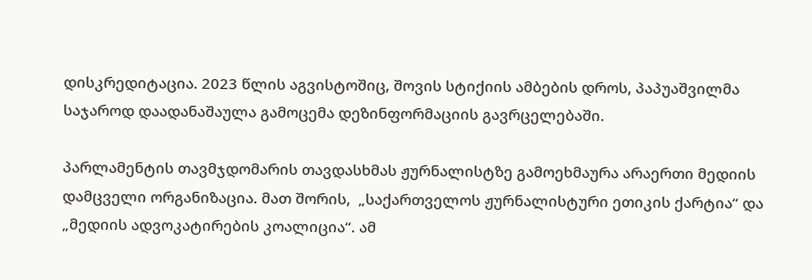დისკრედიტაცია. 2023 წლის აგვისტოშიც, შოვის სტიქიის ამბების დროს, პაპუაშვილმა საჯაროდ დაადანაშაულა გამოცემა დეზინფორმაციის გავრცელებაში.

პარლამენტის თავმჯდომარის თავდასხმას ჟურნალისტზე გამოეხმაურა არაერთი მედიის დამცველი ორგანიზაცია. მათ შორის,  „საქართველოს ჟურნალისტური ეთიკის ქარტია“ და „მედიის ადვოკატირების კოალიცია“. ამ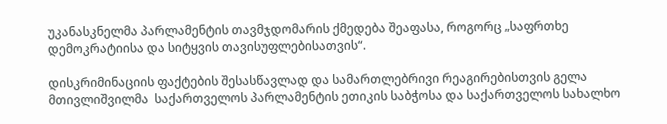უკანასკნელმა პარლამენტის თავმჯდომარის ქმედება შეაფასა, როგორც „საფრთხე დემოკრატიისა და სიტყვის თავისუფლებისათვის“.

დისკრიმინაციის ფაქტების შესასწავლად და სამართლებრივი რეაგირებისთვის გელა მთივლიშვილმა  საქართველოს პარლამენტის ეთიკის საბჭოსა და საქართველოს სახალხო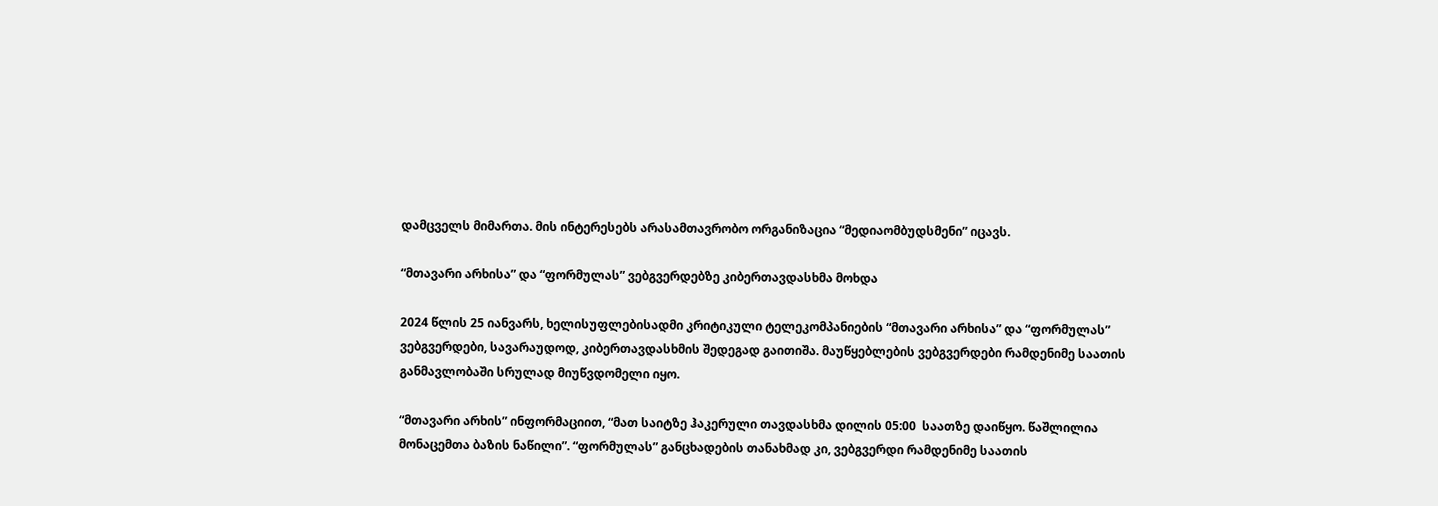დამცველს მიმართა. მის ინტერესებს არასამთავრობო ორგანიზაცია “მედიაომბუდსმენი” იცავს.

“მთავარი არხისა” და “ფორმულას” ვებგვერდებზე კიბერთავდასხმა მოხდა

2024 წლის 25 იანვარს, ხელისუფლებისადმი კრიტიკული ტელეკომპანიების “მთავარი არხისა” და “ფორმულას” ვებგვერდები, სავარაუდოდ, კიბერთავდასხმის შედეგად გაითიშა. მაუწყებლების ვებგვერდები რამდენიმე საათის განმავლობაში სრულად მიუწვდომელი იყო.

“მთავარი არხის” ინფორმაციით, “მათ საიტზე ჰაკერული თავდასხმა დილის 05:00  საათზე დაიწყო. წაშლილია მონაცემთა ბაზის ნაწილი”. “ფორმულას” განცხადების თანახმად კი, ვებგვერდი რამდენიმე საათის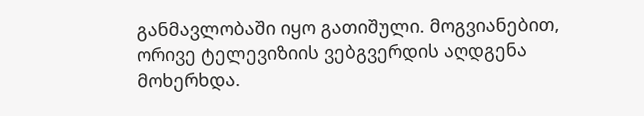განმავლობაში იყო გათიშული. მოგვიანებით, ორივე ტელევიზიის ვებგვერდის აღდგენა მოხერხდა.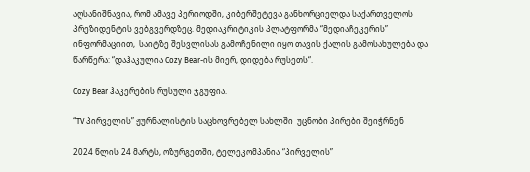აღსანიშნავია, რომ ამავე პერიოდში, კიბერშეტევა განხორციელდა საქართველოს პრეზიდენტის ვებგვერდზეც. მედიაკრიტიკის პლატფორმა “მედიაჩეკერის” ინფორმაციით,  საიტზე შესვლისას გამოჩენილი იყო თავის ქალის გამოსახულება და წარწერა: “დაჰაკულია Cozy Bear-ის მიერ, დიდება რუსეთს“.

Cozy Bear ჰაკერების რუსული ჯგუფია.

“TV პირველის” ჟურნალისტის საცხოვრებელ სახლში  უცნობი პირები შეიჭრნენ

2024 წლის 24 მარტს, ოზურგეთში, ტელეკომპანია “პირველის”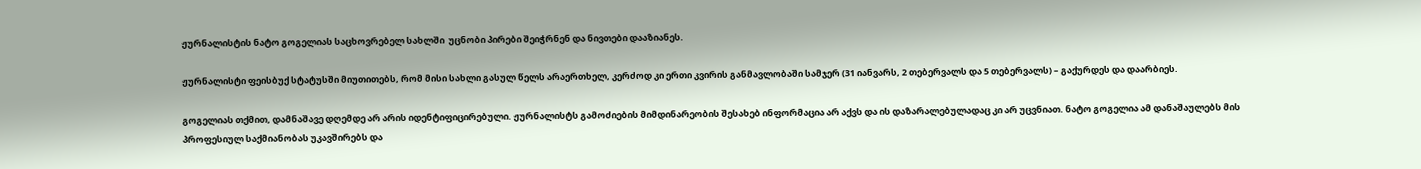ჟურნალისტის ნატო გოგელიას საცხოვრებელ სახლში  უცნობი პირები შეიჭრნენ და ნივთები დააზიანეს.

ჟურნალისტი ფეისბუქ სტატუსში მიუთითებს, რომ მისი სახლი გასულ წელს არაერთხელ, კერძოდ კი ერთი კვირის განმავლობაში სამჯერ (31 იანვარს, 2 თებერვალს და 5 თებერვალს) – გაქურდეს და დაარბიეს.

გოგელიას თქმით, დამნაშავე დღემდე არ არის იდენტიფიცირებული. ჟურნალისტს გამოძიების მიმდინარეობის შესახებ ინფორმაცია არ აქვს და ის დაზარალებულადაც კი არ უცვნიათ. ნატო გოგელია ამ დანაშაულებს მის პროფესიულ საქმიანობას უკავშირებს და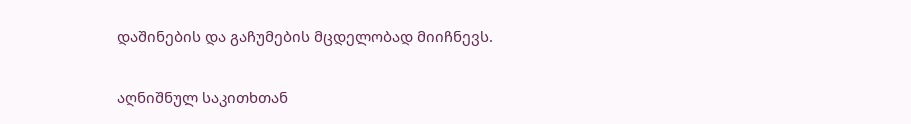დაშინების და გაჩუმების მცდელობად მიიჩნევს.

აღნიშნულ საკითხთან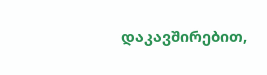დაკავშირებით,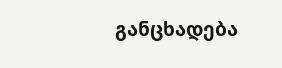განცხადება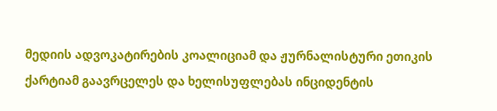მედიის ადვოკატირების კოალიციამ და ჟურნალისტური ეთიკის ქარტიამ გაავრცელეს და ხელისუფლებას ინციდენტის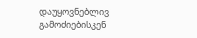დაუყოვნებლივ  გამოძიებისკენ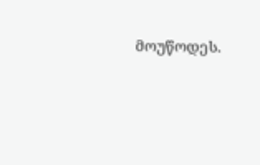მოუწოდეს.